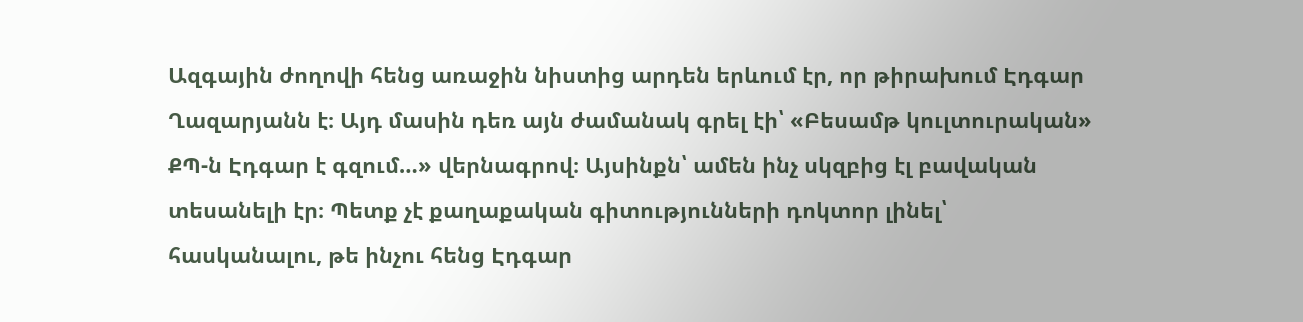Ազգային ժողովի հենց առաջին նիստից արդեն երևում էր, որ թիրախում Էդգար Ղազարյանն է։ Այդ մասին դեռ այն ժամանակ գրել էի՝ «Բեսամթ կուլտուրական» ՔՊ-ն Էդգար է գզում…» վերնագրով։ Այսինքն՝ ամեն ինչ սկզբից էլ բավական տեսանելի էր։ Պետք չէ քաղաքական գիտությունների դոկտոր լինել՝ հասկանալու, թե ինչու հենց Էդգար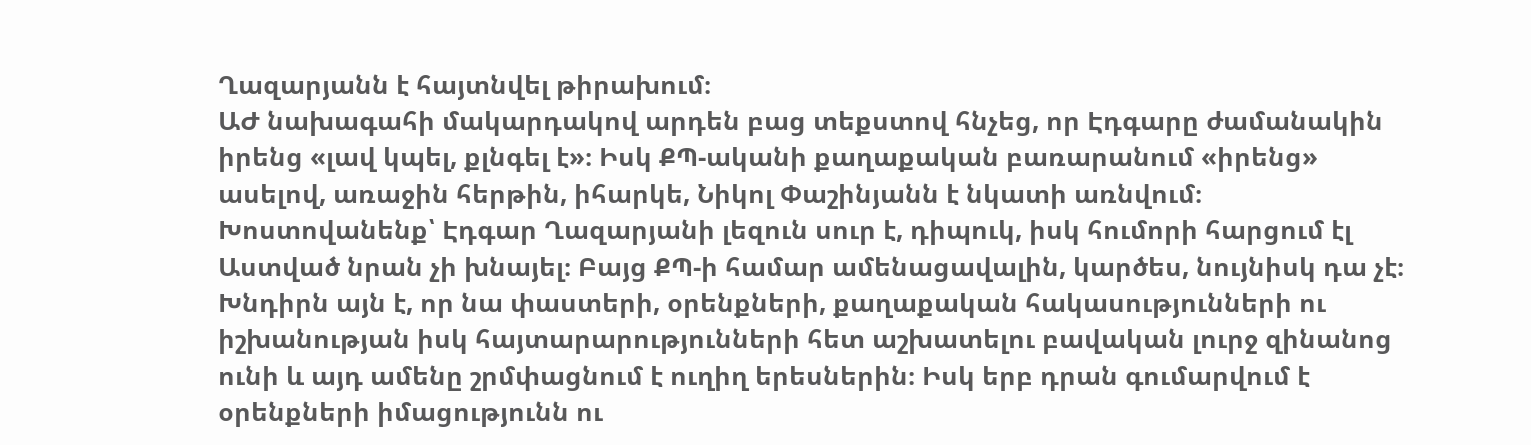Ղազարյանն է հայտնվել թիրախում։
ԱԺ նախագահի մակարդակով արդեն բաց տեքստով հնչեց, որ Էդգարը ժամանակին իրենց «լավ կպել, քլնգել է»։ Իսկ ՔՊ-ականի քաղաքական բառարանում «իրենց» ասելով, առաջին հերթին, իհարկե, Նիկոլ Փաշինյանն է նկատի առնվում։
Խոստովանենք՝ Էդգար Ղազարյանի լեզուն սուր է, դիպուկ, իսկ հումորի հարցում էլ Աստված նրան չի խնայել։ Բայց ՔՊ-ի համար ամենացավալին, կարծես, նույնիսկ դա չէ։
Խնդիրն այն է, որ նա փաստերի, օրենքների, քաղաքական հակասությունների ու իշխանության իսկ հայտարարությունների հետ աշխատելու բավական լուրջ զինանոց ունի և այդ ամենը շրմփացնում է ուղիղ երեսներին։ Իսկ երբ դրան գումարվում է օրենքների իմացությունն ու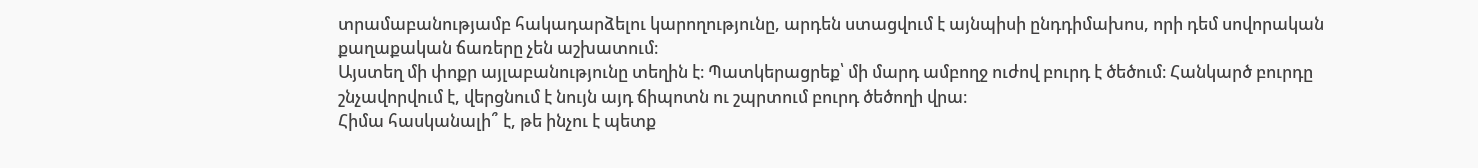տրամաբանությամբ հակադարձելու կարողությունը, արդեն ստացվում է այնպիսի ընդդիմախոս, որի դեմ սովորական քաղաքական ճառերը չեն աշխատում։
Այստեղ մի փոքր այլաբանությունը տեղին է։ Պատկերացրեք՝ մի մարդ ամբողջ ուժով բուրդ է ծեծում։ Հանկարծ բուրդը շնչավորվում է, վերցնում է նույն այդ ճիպոտն ու շպրտում բուրդ ծեծողի վրա։
Հիմա հասկանալի՞ է, թե ինչու է պետք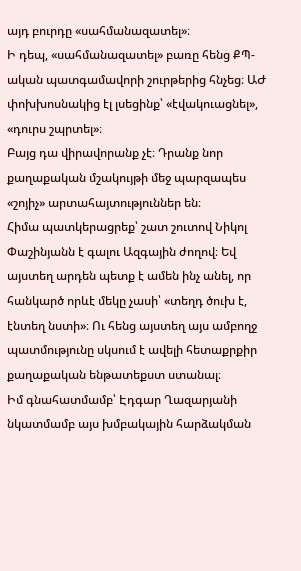այդ բուրդը «սահմանազատել»։
Ի դեպ, «սահմանազատել» բառը հենց ՔՊ-ական պատգամավորի շուրթերից հնչեց։ ԱԺ փոխխոսնակից էլ լսեցինք՝ «էվակուացնել», «դուրս շպրտել»։
Բայց դա վիրավորանք չէ։ Դրանք նոր քաղաքական մշակույթի մեջ պարզապես «շոյիչ» արտահայտություններ են։
Հիմա պատկերացրեք՝ շատ շուտով Նիկոլ Փաշինյանն է գալու Ազգային ժողով։ Եվ այստեղ արդեն պետք է ամեն ինչ անել, որ հանկարծ որևէ մեկը չասի՝ «տեղդ ծուխ է, էնտեղ նստի»։ Ու հենց այստեղ այս ամբողջ պատմությունը սկսում է ավելի հետաքրքիր քաղաքական ենթատեքստ ստանալ։
Իմ գնահատմամբ՝ Էդգար Ղազարյանի նկատմամբ այս խմբակային հարձակման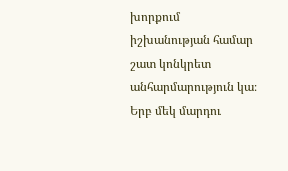խորքում իշխանության համար շատ կոնկրետ անհարմարություն կա։ Երբ մեկ մարդու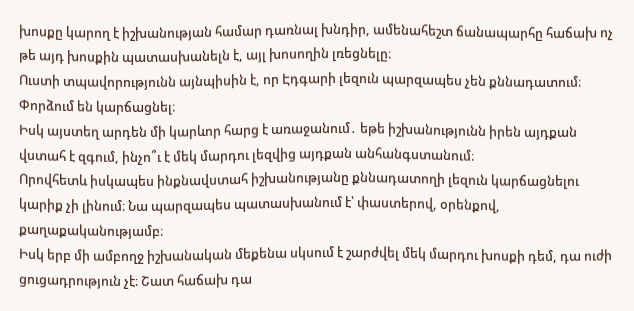խոսքը կարող է իշխանության համար դառնալ խնդիր, ամենահեշտ ճանապարհը հաճախ ոչ թե այդ խոսքին պատասխանելն է, այլ խոսողին լռեցնելը։
Ուստի տպավորությունն այնպիսին է, որ Էդգարի լեզուն պարզապես չեն քննադատում։ Փորձում են կարճացնել։
Իսկ այստեղ արդեն մի կարևոր հարց է առաջանում․ եթե իշխանությունն իրեն այդքան վստահ է զգում, ինչո՞ւ է մեկ մարդու լեզվից այդքան անհանգստանում։
Որովհետև իսկապես ինքնավստահ իշխանությանը քննադատողի լեզուն կարճացնելու կարիք չի լինում։ Նա պարզապես պատասխանում է՝ փաստերով, օրենքով, քաղաքականությամբ։
Իսկ երբ մի ամբողջ իշխանական մեքենա սկսում է շարժվել մեկ մարդու խոսքի դեմ, դա ուժի ցուցադրություն չէ։ Շատ հաճախ դա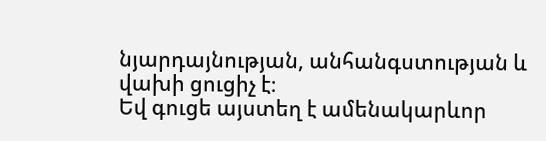նյարդայնության, անհանգստության և վախի ցուցիչ է։
Եվ գուցե այստեղ է ամենակարևոր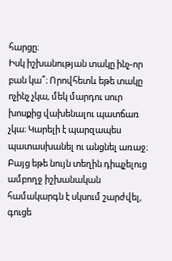հարցը։
Իսկ իշխանության տակը ինչ-որ բան կա՞։ Որովհետև եթե տակը ոչինչ չկա, մեկ մարդու սուր խոսքից վախենալու պատճառ չկա։ Կարելի է պարզապես պատասխանել ու անցնել առաջ։
Բայց եթե նույն տեղին դիպչելուց ամբողջ իշխանական համակարգն է սկսում շարժվել, գուցե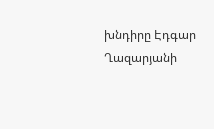խնդիրը Էդգար Ղազարյանի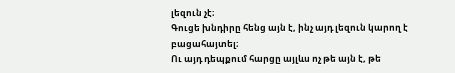լեզուն չէ։
Գուցե խնդիրը հենց այն է, ինչ այդ լեզուն կարող է բացահայտել։
Ու այդ դեպքում հարցը այլևս ոչ թե այն է, թե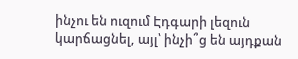ինչու են ուզում Էդգարի լեզուն կարճացնել, այլ՝ ինչի՞ց են այդքան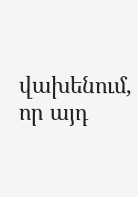վախենում, որ այդ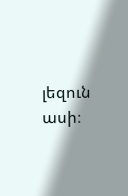լեզուն ասի։